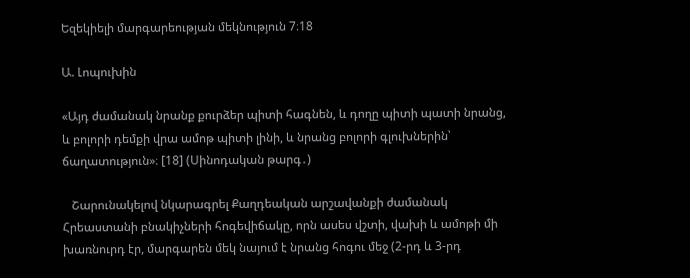Եզեկիելի մարգարեության մեկնություն 7։18

Ա. Լոպուխին

«Այդ ժամանակ նրանք քուրձեր պիտի հագնեն, և դողը պիտի պատի նրանց, և բոլորի դեմքի վրա ամոթ պիտի լինի, և նրանց բոլորի գլուխներին՝ ճաղատություն»։ [18] (Սինոդական թարգ․)

   Շարունակելով նկարագրել Քաղդեական արշավանքի ժամանակ Հրեաստանի բնակիչների հոգեվիճակը, որն ասես վշտի, վախի և ամոթի մի խառնուրդ էր, մարգարեն մեկ նայում է նրանց հոգու մեջ (2-րդ և 3-րդ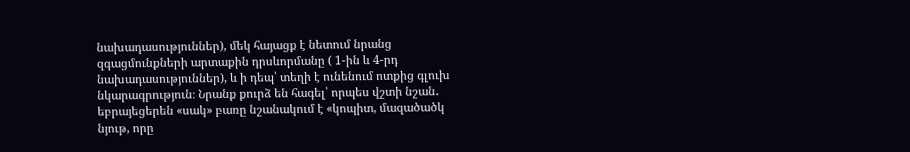նախադասություններ), մեկ հայացք է նետում նրանց զգացմունքների արտաքին դրսևորմանը ( 1-ին և 4-րդ նախադասություններ), և ի դեպ՝ տեղի է ունենում ոտքից գլուխ նկարագրություն։ Նրանք քուրձ են հագել՝ որպես վշտի նշան․ եբրայեցերեն «սակ» բառը նշանակում է «կոպիտ, մազածածկ նյութ, որը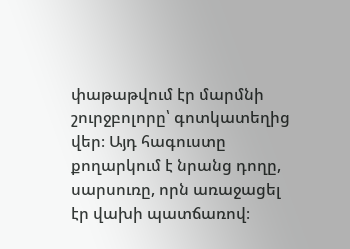փաթաթվում էր մարմնի շուրջբոլորը՝ գոտկատեղից վեր։ Այդ հագուստը քողարկում է նրանց դողը, սարսուռը, որն առաջացել էր վախի պատճառով։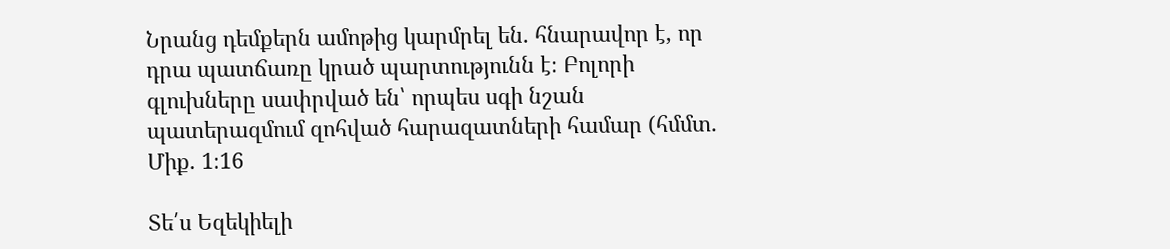Նրանց դեմքերն ամոթից կարմրել են․ հնարավոր է, որ դրա պատճառը կրած պարտությունն է։ Բոլորի գլուխները սափրված են՝ որպես սգի նշան պատերազմում զոհված հարազատների համար (հմմտ․ Միք․ 1։16

Տե՛ս Եզեկիելի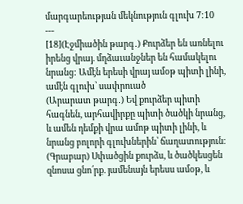մարգարեության մեկնություն գլուխ 7:10
---
[18](Էջմիածին թարգ․) Քուրձեր են առնելու իրենց վրայ. մղձաւանջներ են համակելու նրանց: Ամէն երեսի վրայ ամօթ պիտի լինի, ամէն գլուխ՝ սափրուած
(Արարատ թարգ․) Եվ քուրձեր պիտի հագնեն, արհավիրքը պիտի ծածկի նրանց, և ամեն դեմքի վրա ամոթ պիտի լինի, և նրանց բոլորի գլուխներին՝ ճաղատություն։
(Գրաբար) Սփածցին քուրձս, և ծածկեսցեն զնոսա ցնո՛րք. յամենայն երեսս ամօթ, և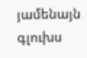յամենայն գլուխս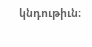կնդութիւն։